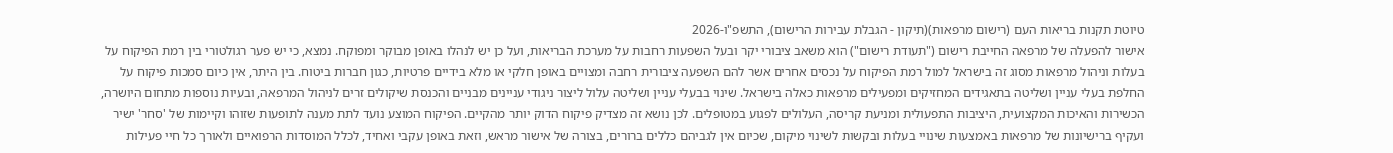טיוטת תקנות בריאות העם (רישום מרפאות)(תיקון - הגבלת עבירות הרישום), התשפ"ו-2026
אישור להפעלה של מרפאה החייבת רישום ("תעודת רישום") הוא משאב ציבורי יקר ובעל השפעות רחבות על מערכת הבריאות, ועל כן יש לנהלו באופן מבוקר ומפוקח. נמצא, כי יש פער רגולטורי בין רמת הפיקוח על בעלות וניהול מרפאות מסוג זה בישראל למול רמת הפיקוח על נכסים אחרים אשר להם השפעה ציבורית רחבה ומצויים באופן חלקי או מלא בידיים פרטיות, כגון חברות ביטוח. בין היתר, אין כיום סמכות פיקוח על החלפת בעלי עניין ושליטה בתאגידים המחזיקים ומפעילים מרפאות כאלה בישראל. שינוי בבעלי עניין ושליטה עלול ליצור ניגודי עניינים מבניים והכנסת שיקולים זרים לניהול המרפאה, ובעיות נוספות מתחום היושרה, הכשירות והאיכות המקצועית, היציבות התפעולית ומניעת קריסה, העלולים לפגוע במטופלים. לכן נושא זה מצדיק פיקוח הדוק יותר מהקיים. הפיקוח המוצע נועד לתת מענה לתופעות שזוהו וקיימות של 'סחר' ישיר ועקיף ברישיונות של מרפאות באמצעות שינויי בעלות ובקשות לשינוי מיקום, שכיום אין לגביהם כללים ברורים, בצורה של אישור מראש, וזאת באופן עקבי ואחיד, לכלל המוסדות הרפואיים ולאורך כל חיי פעילות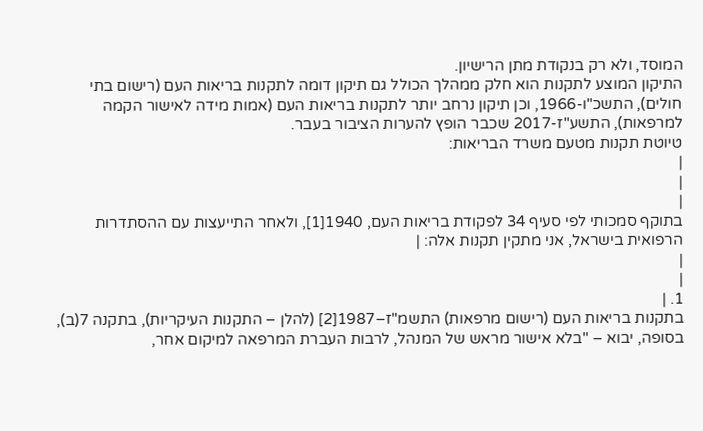המוסד, ולא רק בנקודת מתן הרישיון.
התיקון המוצע לתקנות הוא חלק ממהלך הכולל גם תיקון דומה לתקנות בריאות העם (רישום בתי חולים), התשכ"ו-1966, וכן תיקון נרחב יותר לתקנות בריאות העם (אמות מידה לאישור הקמה למרפאות), התשע"ז-2017 שכבר הופץ להערות הציבור בעבר.
טיוטת תקנות מטעם משרד הבריאות:
|
|
|
בתוקף סמכותי לפי סעיף 34 לפקודת בריאות העם, 1940[1], ולאחר התייעצות עם ההסתדרות הרפואית בישראל, אני מתקין תקנות אלה: |
|
|
1. |
בתקנות בריאות העם (רישום מרפאות) התשמ"ז–1987[2] (להלן – התקנות העיקריות), בתקנה 7(ב), בסופה, יבוא – "בלא אישור מראש של המנהל, לרבות העברת המרפאה למיקום אחר,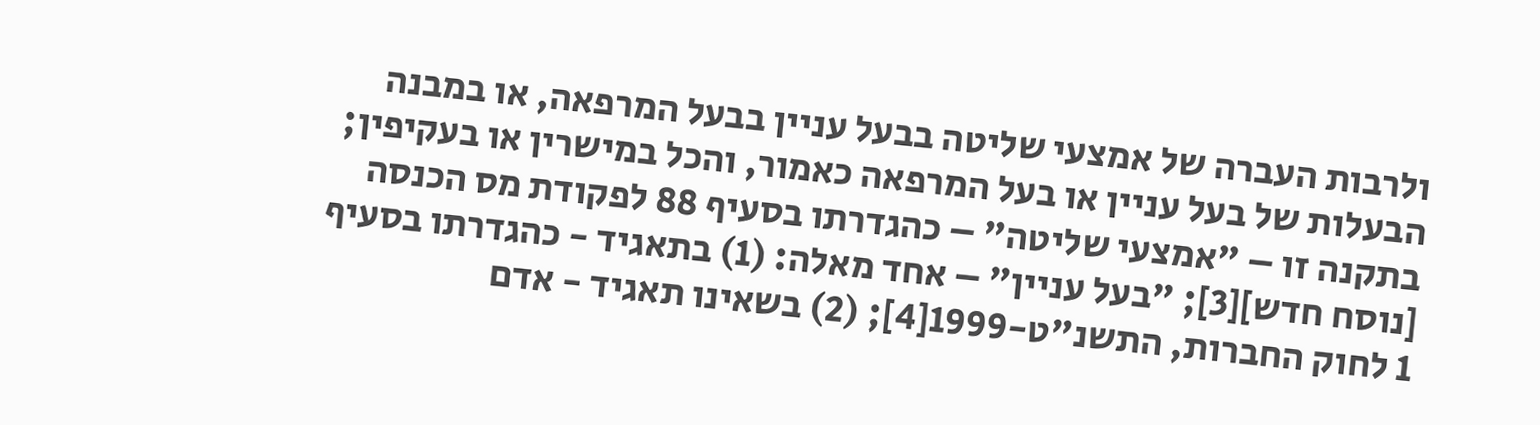ולרבות העברה של אמצעי שליטה בבעל עניין בבעל המרפאה, או במבנה הבעלות של בעל עניין או בעל המרפאה כאמור, והכל במישרין או בעקיפין; בתקנה זו – "אמצעי שליטה" – כהגדרתו בסעיף 88 לפקודת מס הכנסה [נוסח חדש][3]; "בעל עניין" – אחד מאלה: (1) בתאגיד - כהגדרתו בסעיף 1 לחוק החברות, התשנ"ט-1999[4]; (2) בשאינו תאגיד - אדם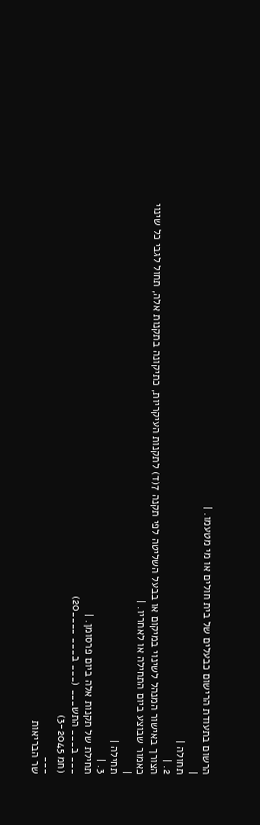הרשום בתעודת הרישום כבעלים של בית חולים או מי מטעמו. |
|
תחולה |
2. |
הצורך באישור המנהל לשינוי במיקום או בבעל השליטה לפי תקנה 7(ד) לתקנות העיקריות, כתיקונה בתקנות אלה, תחול לגבי כל שינוי כאמור שבוצע ביום התחילה או לאחריו. |
|
תחילה |
3. |
תחילת של תקנות אלה ביום פרסומן. |
___ ב___ התש___ (___ ב___ ____20)
(חמ 3-2045)
___
שר הבריאות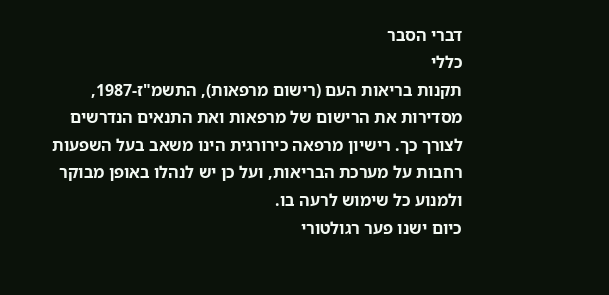דברי הסבר
כללי
תקנות בריאות העם (רישום מרפאות), התשמ"ז-1987, מסדירות את הרישום של מרפאות ואת התנאים הנדרשים לצורך כך. רישיון מרפאה כירורגית הינו משאב בעל השפעות רחבות על מערכת הבריאות, ועל כן יש לנהלו באופן מבוקר ולמנוע כל שימוש לרעה בו.
כיום ישנו פער רגולטורי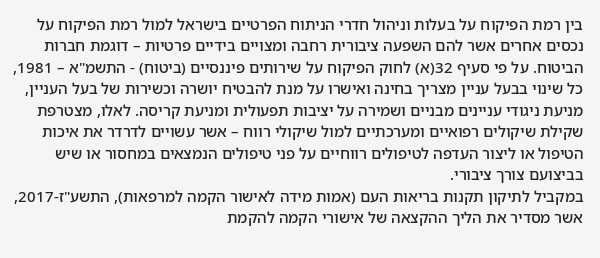בין רמת הפיקוח על בעלות וניהול חדרי הניתוח הפרטיים בישראל למול רמת הפיקוח על נכסים אחרים אשר להם השפעה ציבורית רחבה ומצויים בידיים פרטיות – דוגמת חברות הביטוח. על פי סעיף 32(א) לחוק הפיקוח על שירותים פיננסיים (ביטוח) - התשמ"א – 1981, כל שינוי בבעל עניין מצריך בחינה ואישרו על מנת להבטיח יושרה וכשירות של בעל העניין, מניעת ניגודי עניינים מבניים ושמירה על יציבות תפעולית ומניעת קריסה. לאלו, מצטרפת שקילת שיקולים רפואיים ומערכתיים למול שיקולי רווח – אשר עשויים לדרדר את איכות הטיפול או ליצור העדפה לטיפולים רווחיים על פני טיפולים הנמצאים במחסור או שיש בביצועם צורך ציבורי.
במקביל לתיקון תקנות בריאות העם (אמות מידה לאישור הקמה למרפאות), התשע"ז-2017, אשר מסדיר את הליך ההקצאה של אישורי הקמה להקמת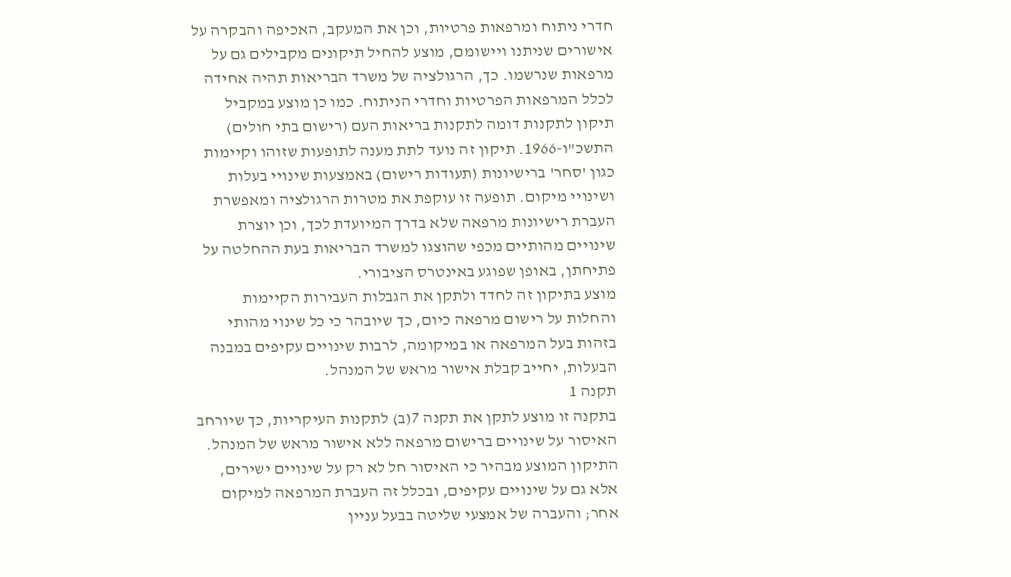חדרי ניתוח ומרפאות פרטיות, וכן את המעקב, האכיפה והבקרה על אישורים שניתנו ויישומם, מוצע להחיל תיקונים מקבילים גם על מרפאות שנרשמו. כך, הרגולציה של משרד הבריאות תהיה אחידה לכלל המרפאות הפרטיות וחדרי הניתוח. כמו כן מוצע במקביל תיקון לתקנות דומה לתקנות בריאות העם (רישום בתי חולים) התשכ"ו-1966. תיקון זה נועד לתת מענה לתופעות שזוהו וקיימות כגון 'סחר' ברישיונות (תעודות רישום) באמצעות שינויי בעלות ושינויי מיקום. תופעה זו עוקפת את מטרות הרגולציה ומאפשרת העברת רישיונות מרפאה שלא בדרך המיועדת לכך, וכן יוצרת שינויים מהותיים מכפי שהוצגו למשרד הבריאות בעת ההחלטה על פתיחתן, באופן שפוגע באינטרס הציבורי.
מוצע בתיקון זה לחדד ולתקן את הגבלות העבירות הקיימות והחלות על רישום מרפאה כיום, כך שיובהר כי כל שינוי מהותי בזהות בעל המרפאה או במיקומה, לרבות שינויים עקיפים במבנה הבעלות, יחייב קבלת אישור מראש של המנהל.
תקנה 1
בתקנה זו מוצע לתקן את תקנה 7(ב) לתקנות העיקריות, כך שיורחב האיסור על שינויים ברישום מרפאה ללא אישור מראש של המנהל. התיקון המוצע מבהיר כי האיסור חל לא רק על שינויים ישירים, אלא גם על שינויים עקיפים, ובכלל זה העברת המרפאה למיקום אחר; והעברה של אמצעי שליטה בבעל עניין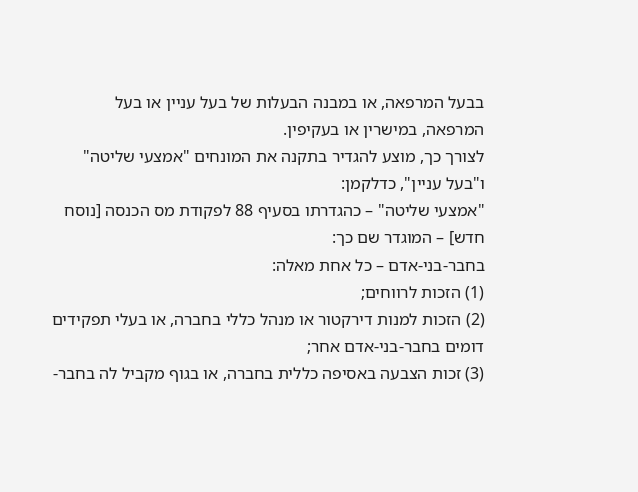בבעל המרפאה, או במבנה הבעלות של בעל עניין או בעל המרפאה, במישרין או בעקיפין.
לצורך כך, מוצע להגדיר בתקנה את המונחים "אמצעי שליטה" ו"בעל עניין", כדלקמן:
"אמצעי שליטה" – כהגדרתו בסעיף 88 לפקודת מס הכנסה [נוסח חדש] – המוגדר שם כך:
בחבר-בני-אדם – כל אחת מאלה:
(1) הזכות לרווחים;
(2) הזכות למנות דירקטור או מנהל כללי בחברה, או בעלי תפקידים דומים בחבר-בני-אדם אחר;
(3) זכות הצבעה באסיפה כללית בחברה, או בגוף מקביל לה בחבר-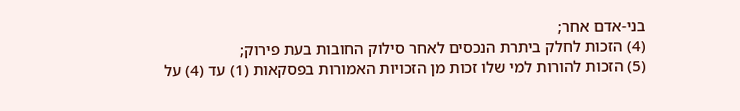בני-אדם אחר;
(4) הזכות לחלק ביתרת הנכסים לאחר סילוק החובות בעת פירוק;
(5) הזכות להורות למי שלו זכות מן הזכויות האמורות בפסקאות (1) עד (4) על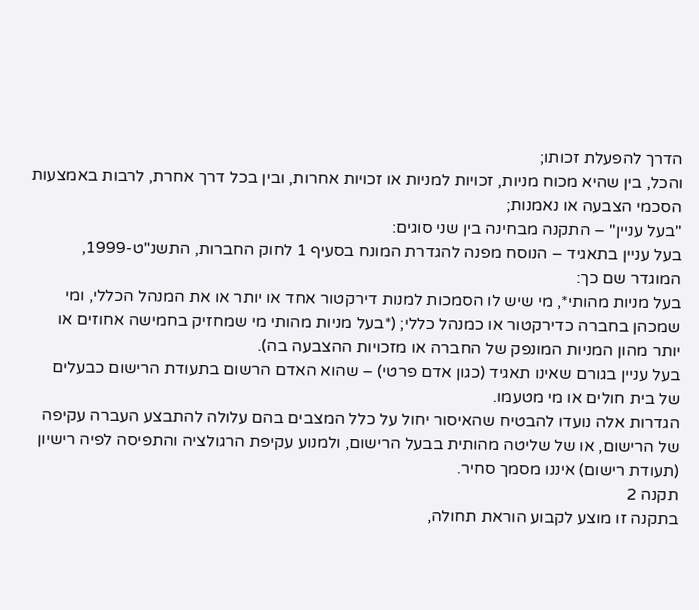הדרך להפעלת זכותו;
והכל, בין שהיא מכוח מניות, זכויות למניות או זכויות אחרות, ובין בכל דרך אחרת, לרבות באמצעות הסכמי הצבעה או נאמנות;
"בעל עניין" – התקנה מבחינה בין שני סוגים:
בעל עניין בתאגיד – הנוסח מפנה להגדרת המונח בסעיף 1 לחוק החברות, התשנ"ט-1999, המוגדר שם כך:
בעל מניות מהותי*, מי שיש לו הסמכות למנות דירקטור אחד או יותר או את המנהל הכללי, ומי שמכהן בחברה כדירקטור או כמנהל כללי; (*בעל מניות מהותי מי שמחזיק בחמישה אחוזים או יותר מהון המניות המונפק של החברה או מזכויות ההצבעה בה).
בעל עניין בגורם שאינו תאגיד (כגון אדם פרטי) – שהוא האדם הרשום בתעודת הרישום כבעלים של בית חולים או מי מטעמו.
הגדרות אלה נועדו להבטיח שהאיסור יחול על כלל המצבים בהם עלולה להתבצע העברה עקיפה של הרישום, או של שליטה מהותית בבעל הרישום, ולמנוע עקיפת הרגולציה והתפיסה לפיה רישיון (תעודת רישום) איננו מסמך סחיר.
תקנה 2
בתקנה זו מוצע לקבוע הוראת תחולה,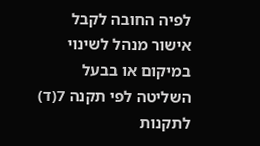לפיה החובה לקבל אישור מנהל לשינוי במיקום או בבעל השליטה לפי תקנה 7(ד) לתקנות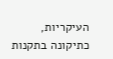העיקריות, כתיקונה בתקנות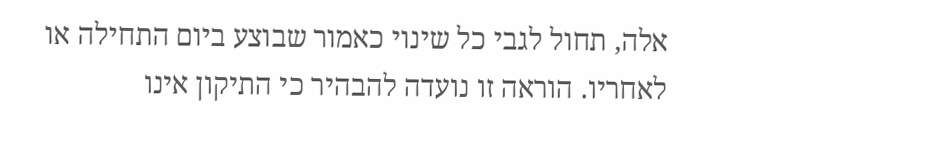אלה, תחול לגבי כל שינוי כאמור שבוצע ביום התחילה או לאחריו. הוראה זו נועדה להבהיר כי התיקון אינו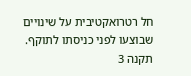חל רטרואקטיבית על שינויים שבוצעו לפני כניסתו לתוקף.
תקנה 3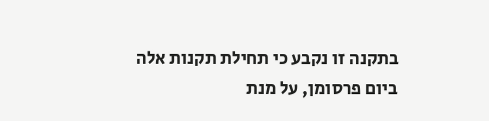בתקנה זו נקבע כי תחילת תקנות אלה ביום פרסומן, על מנת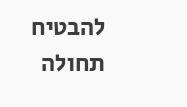להבטיח תחולה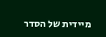מיידית של הסדר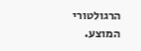הרגולטורי המוצע.